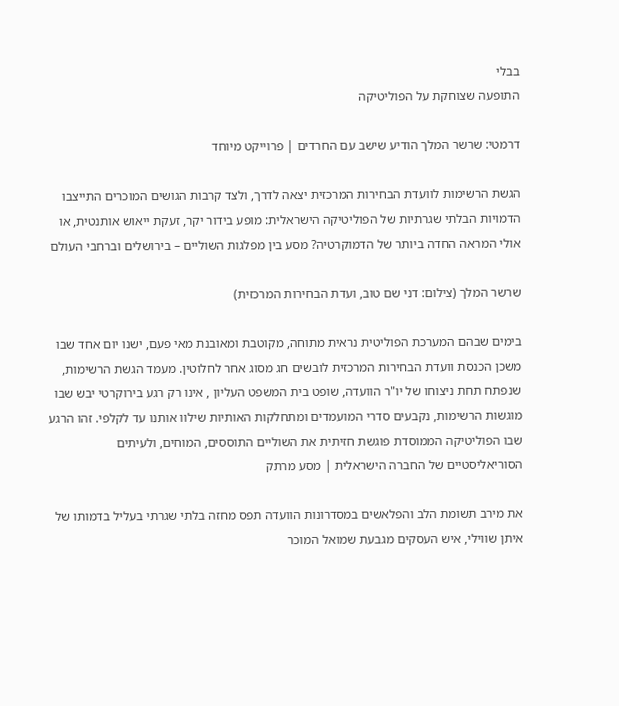בבלי
התופעה שצוחקת על הפוליטיקה

דרמטי: שרשר המלך הודיע שישב עם החרדים | פרוייקט מיוחד

הגשת הרשימות לוועדת הבחירות המרכזית יצאה לדרך, ולצד קרבות הגושים המוכרים התייצבו הדמויות הבלתי שגרתיות של הפוליטיקה הישראלית: מופע בידור יקר, זעקת ייאוש אותנטית, או אולי המראה החדה ביותר של הדמוקרטיה? מסע בין מפלגות השוליים – בירושלים וברחבי העולם

שרשר המלך (צילום: דני שם טוב, ועדת הבחירות המרכזית)

בימים שבהם המערכת הפוליטית נראית מתוחה, מקוטבת ומאובנת מאי פעם, ישנו יום אחד שבו משכן הכנסת וועדת הבחירות המרכזית לובשים חג מסוג אחר לחלוטין. מעמד הגשת הרשימות, שנפתח תחת ניצוחו של יו"ר הוועדה, שופט בית המשפט העליון , אינו רק רגע בירוקרטי יבש שבו מוגשות הרשימות, נקבעים סדרי המועמדים ומתחלקות האותיות שילוו אותנו עד לקלפי. זהו הרגע שבו הפוליטיקה הממוסדת פוגשת חזיתית את השוליים התוססים, המוחים, ולעיתים הסוריאליסטיים של החברה הישראלית | מסע מרתק

את מירב תשומת הלב והפלאשים במסדרונות הוועדה תפס מחזה בלתי שגרתי בעליל בדמותו של איתן שווילי, איש העסקים מגבעת שמואל המוכר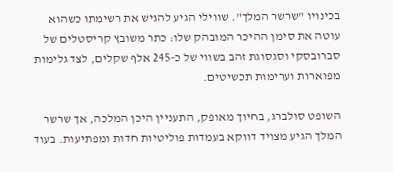בכינויו "שרשר המלך". שווילי הגיע להגיש את רשימתו כשהוא עוטה את סימן ההיכר המובהק שלו: כתר משובץ קריסטלים של סברובסקי וסגסוגת זהב בשווי של כ-245 אלף שקלים, לצד גלימות מפוארות וערימות תכשיטים.

השופט סולברג, בחיוך מאופק, התעניין היכן המלכה, אך שרשר המלך הגיע מצויד דווקא בעמדות פוליטיות חדות ומפתיעות. בעוד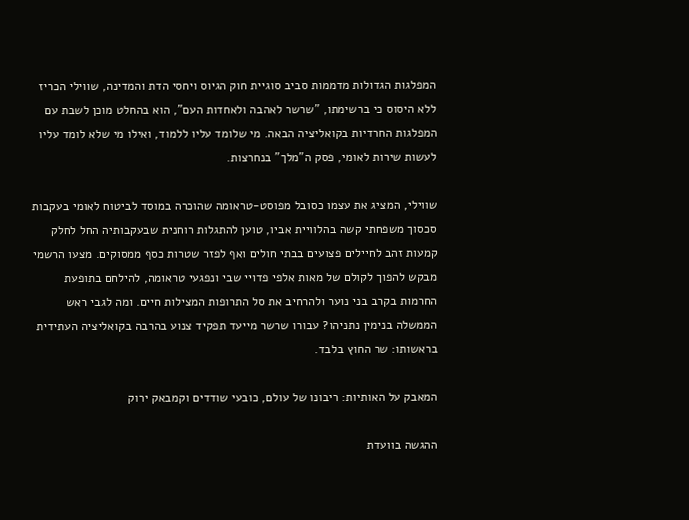המפלגות הגדולות מדממות סביב סוגיית חוק הגיוס ויחסי הדת והמדינה, שווילי הכריז ללא היסוס כי ברשימתו, "שרשר לאהבה ולאחדות העם", הוא בהחלט מוכן לשבת עם המפלגות החרדיות בקואליציה הבאה. מי שלומד עליו ללמוד, ואילו מי שלא לומד עליו לעשות שירות לאומי, פסק ה"מלך" בנחרצות.

שווילי, המציג את עצמו כסובל מפוסט-טראומה שהוכרה במוסד לביטוח לאומי בעקבות סכסוך משפחתי קשה בהלוויית אביו, טוען להתגלות רוחנית שבעקבותיה החל לחלק קמעות זהב לחיילים פצועים בבתי חולים ואף לפזר שטרות כסף ממסוקים. מצעו הרשמי מבקש להפוך לקולם של מאות אלפי פדויי שבי ונפגעי טראומה, להילחם בתופעת החרמות בקרב בני נוער ולהרחיב את סל התרופות המצילות חיים. ומה לגבי ראש הממשלה בנימין נתניהו? עבורו שרשר מייעד תפקיד צנוע בהרבה בקואליציה העתידית בראשותו: שר החוץ בלבד.

המאבק על האותיות: ריבונו של עולם, כובעי שודדים וקמבאק ירוק

ההגשה בוועדת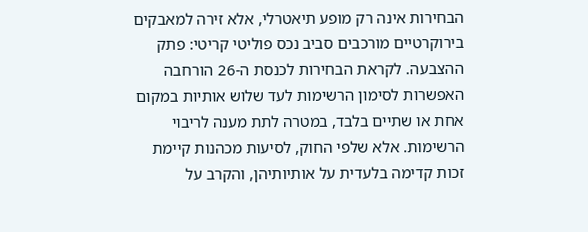הבחירות אינה רק מופע תיאטרלי, אלא זירה למאבקים בירוקרטיים מורכבים סביב נכס פוליטי קריטי: פתק ההצבעה. לקראת הבחירות לכנסת ה-26 הורחבה האפשרות לסימון הרשימות לעד שלוש אותיות במקום אחת או שתיים בלבד, במטרה לתת מענה לריבוי הרשימות. אלא שלפי החוק, לסיעות מכהנות קיימת זכות קדימה בלעדית על אותיותיהן, והקרב על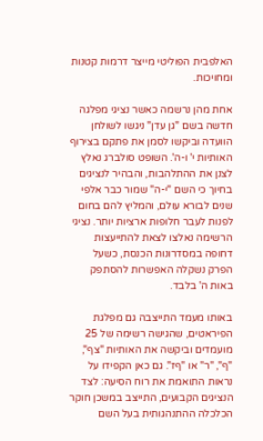האלפבית הפוליטי מייצר דרמות קטנות ומחויכות.

אחת מהן נרשמה כאשר נציגי מפלגה חדשה בשם "גן עדן" ניגשו לשולחן הוועדה וביקשו לסמן את פתקם בצירוף האותיות י' ו-ה'. השופט סולברג נאלץ לצנן את ההתלהבות, והבהיר לנציגים בחיוך כי השם "י-ה" שמור כבר אלפי שנים לבורא עולם, והמליץ להם בחום לפנות לעבר חלופות ארציות יותר. נציגי הרשימה נאלצו לצאת להתייעצות דחופה במסדרונות הכנסת, כשעל הפרק נשקלה האפשרות להסתפק באות ה' בלבד.

באותו מעמד התייצבה גם מפלגת הפיראטים, שהגישה רשימה של 25 מועמדים וביקשה את האותיות "צף", "ף", "ר" או "ףז". גם כאן הקפידו על נראות התואמת את רוח הסיעה: לצד הנציגים הקבועים, התייצב במשכן חוקר הכלכלה ההתנהגותית בעל השם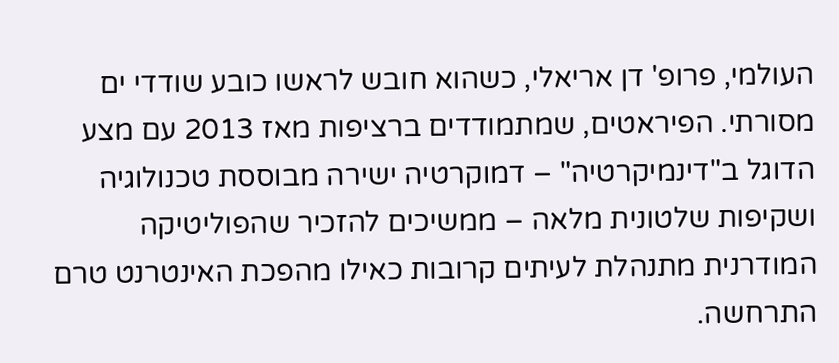העולמי, פרופ' דן אריאלי, כשהוא חובש לראשו כובע שודדי ים מסורתי. הפיראטים, שמתמודדים ברציפות מאז 2013 עם מצע הדוגל ב"דינמיקרטיה" – דמוקרטיה ישירה מבוססת טכנולוגיה ושקיפות שלטונית מלאה – ממשיכים להזכיר שהפוליטיקה המודרנית מתנהלת לעיתים קרובות כאילו מהפכת האינטרנט טרם התרחשה.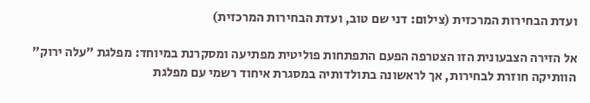ועדת הבחירות המרכזית (צילום: דני שם טוב, ועדת הבחירות המרכזית)

אל הזירה הצבעונית הזו הצטרפה הפעם התפתחות פוליטית מפתיעה ומסקרנת במיוחד: מפלגת "עלה ירוק" הוותיקה חוזרת לבחירות, אך לראשונה בתולדותיה במסגרת איחוד רשמי עם מפלגת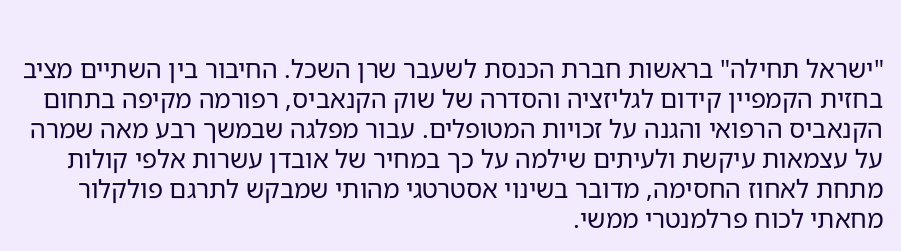"ישראל תחילה" בראשות חברת הכנסת לשעבר שרן השכל. החיבור בין השתיים מציב בחזית הקמפיין קידום לגליזציה והסדרה של שוק הקנאביס, רפורמה מקיפה בתחום הקנאביס הרפואי והגנה על זכויות המטופלים. עבור מפלגה שבמשך רבע מאה שמרה על עצמאות עיקשת ולעיתים שילמה על כך במחיר של אובדן עשרות אלפי קולות מתחת לאחוז החסימה, מדובר בשינוי אסטרטגי מהותי שמבקש לתרגם פולקלור מחאתי לכוח פרלמנטרי ממשי.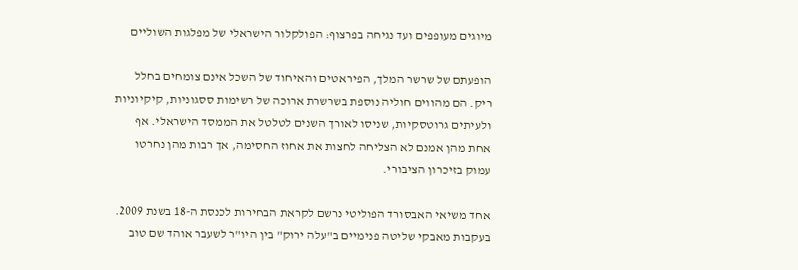מיוגים מעופפים ועד נגיחה בפרצוף: הפולקלור הישראלי של מפלגות השוליים

הופעתם של שרשר המלך, הפיראטים והאיחוד של השכל אינם צומחים בחלל ריק. הם מהווים חוליה נוספת בשרשרת ארוכה של רשימות ססגוניות, קיקיוניות ולעיתים גרוטסקיות, שניסו לאורך השנים לטלטל את הממסד הישראלי. אף אחת מהן אמנם לא הצליחה לחצות את אחוז החסימה, אך רבות מהן נחרטו עמוק בזיכרון הציבורי.

אחד משיאי האבסורד הפוליטי נרשם לקראת הבחירות לכנסת ה-18 בשנת 2009. בעקבות מאבקי שליטה פנימיים ב"עלה ירוק" בין היו"ר לשעבר אוהד שם טוב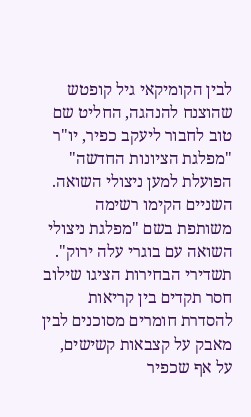לבין הקומיקאי גיל קופטש שהוצנח להנהגה, החליט שם טוב לחבור ליעקב כפיר, יו"ר "מפלגת הציונות החדשה" הפועלת למען ניצולי השואה. השניים הקימו רשימה משותפת בשם "מפלגת ניצולי השואה עם בוגרי עלה ירוק". תשדירי הבחירות הציגו שילוב חסר תקדים בין קריאות להסדרת חומרים מסוכנים לבין מאבק על קצבאות קשישים, על אף שכפיר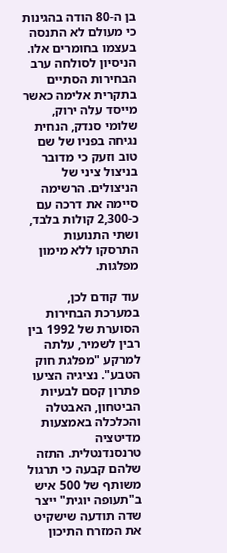בן ה-80 הודה בהגינות כי מעולם לא התנסה בעצמו בחומרים אלו. הניסיון לסולחה ערב הבחירות הסתיים בתקרית אלימה כאשר מייסד עלה ירוק, שלומי סנדק, הנחית נגיחה בפניו של שם טוב וזעק כי מדובר בניצול ציני של הניצולים. הרשימה סיימה את דרכה עם כ-2,300 קולות בלבד, ושתי התנועות התרסקו ללא מימון מפלגות.

עוד קודם לכן, במערכת הבחירות הסוערת של 1992 בין רבין לשמיר, עלתה למרקע "מפלגת חוק הטבע". נציגיה הציעו פתרון קסם לבעיות הביטחון, האבטלה והכלכלה באמצעות מדיטציה טרנסנדנטלית. התזה שלהם קבעה כי תרגול משותף של 500 איש ב"תעופה יוגית" ייצר שדה תודעה שישקיט את המזרח התיכון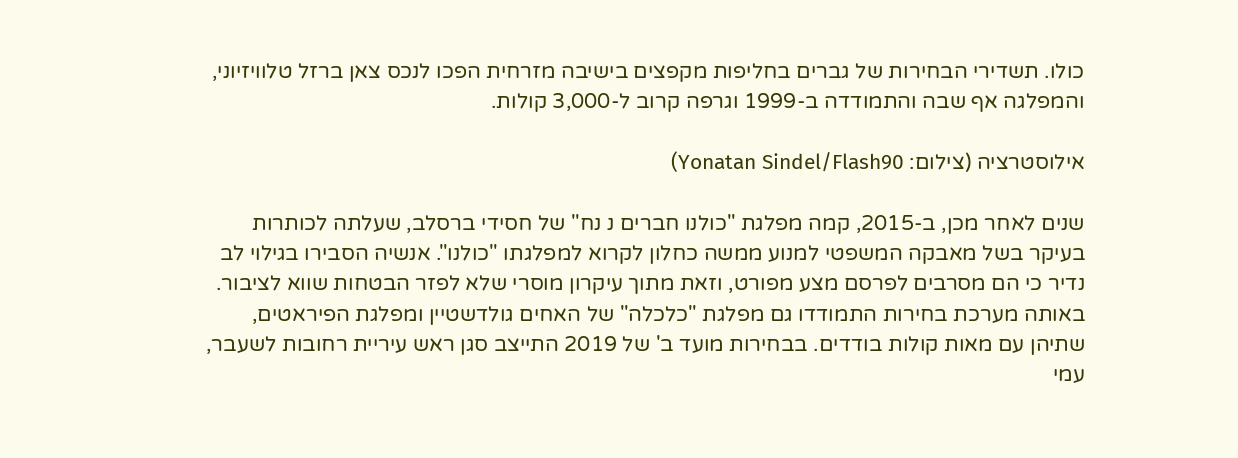כולו. תשדירי הבחירות של גברים בחליפות מקפצים בישיבה מזרחית הפכו לנכס צאן ברזל טלוויזיוני, והמפלגה אף שבה והתמודדה ב-1999 וגרפה קרוב ל-3,000 קולות.

אילוסטרציה (צילום: Yonatan Sindel/Flash90)

שנים לאחר מכן, ב-2015, קמה מפלגת "כולנו חברים נ נח" של חסידי ברסלב, שעלתה לכותרות בעיקר בשל מאבקה המשפטי למנוע ממשה כחלון לקרוא למפלגתו "כולנו". אנשיה הסבירו בגילוי לב נדיר כי הם מסרבים לפרסם מצע מפורט, וזאת מתוך עיקרון מוסרי שלא לפזר הבטחות שווא לציבור. באותה מערכת בחירות התמודדו גם מפלגת "כלכלה" של האחים גולדשטיין ומפלגת הפיראטים, שתיהן עם מאות קולות בודדים. בבחירות מועד ב' של 2019 התייצב סגן ראש עיריית רחובות לשעבר, עמי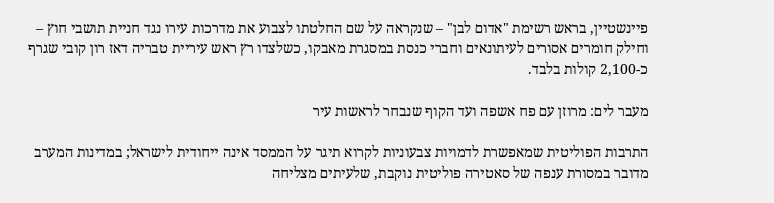פיינשטיין, בראש רשימת "אדום לבן" – שנקראה על שם החלטתו לצבוע את מדרכות עירו נגד חניית תושבי חוץ – וחילק חומרים אסורים לעיתונאים וחברי כנסת במסגרת מאבקו, כשלצדו רץ ראש עיריית טבריה דאז רון קובי שגרף כ-2,100 קולות בלבד.

מעבר לים: מרוזן עם פח אשפה ועד הקוף שנבחר לראשות עיר

התרבות הפוליטית שמאפשרת לדמויות צבעוניות לקרוא תיגר על הממסד אינה ייחודית לישראל; במדינות המערב מדובר במסורת ענפה של סאטירה פוליטית נוקבת, שלעיתים מצליחה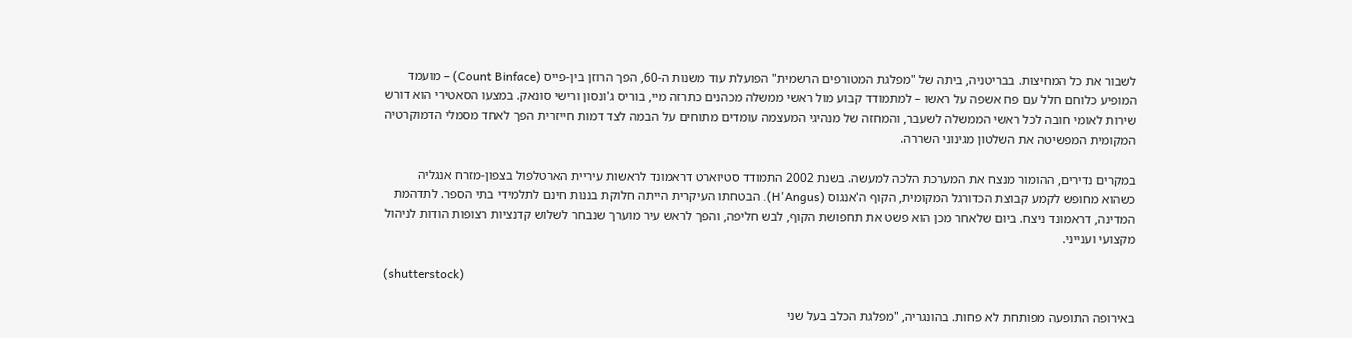לשבור את כל המחיצות. בבריטניה, ביתה של "מפלגת המטורפים הרשמית" הפועלת עוד משנות ה-60, הפך הרוזן בין-פייס (Count Binface) – מועמד המופיע כלוחם חלל עם פח אשפה על ראשו – למתמודד קבוע מול ראשי ממשלה מכהנים כתרזה מיי, בוריס ג'ונסון ורישי סונאק. במצעו הסאטירי הוא דורש שירות לאומי חובה לכל ראשי הממשלה לשעבר, והמחזה של מנהיגי המעצמה עומדים מתוחים על הבמה לצד דמות חייזרית הפך לאחד מסמלי הדמוקרטיה המקומית המפשיטה את השלטון מגינוני השררה.

במקרים נדירים, ההומור מנצח את המערכת הלכה למעשה. בשנת 2002 התמודד סטיוארט דראמונד לראשות עיריית הארטלפול בצפון-מזרח אנגליה כשהוא מחופש לקמע קבוצת הכדורגל המקומית, הקוף ה'אנגוס (H'Angus). הבטחתו העיקרית הייתה חלוקת בננות חינם לתלמידי בתי הספר. לתדהמת המדינה, דראמונד ניצח. ביום שלאחר מכן הוא פשט את תחפושת הקוף, לבש חליפה, והפך לראש עיר מוערך שנבחר לשלוש קדנציות רצופות הודות לניהול מקצועי וענייני.

(shutterstock)

באירופה התופעה מפותחת לא פחות. בהונגריה, "מפלגת הכלב בעל שני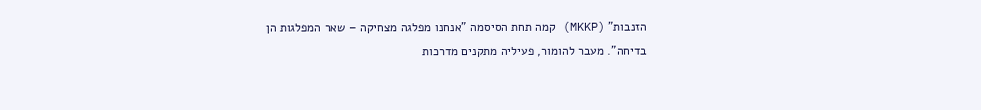הזנבות" (MKKP) קמה תחת הסיסמה "אנחנו מפלגה מצחיקה – שאר המפלגות הן בדיחה". מעבר להומור, פעיליה מתקנים מדרכות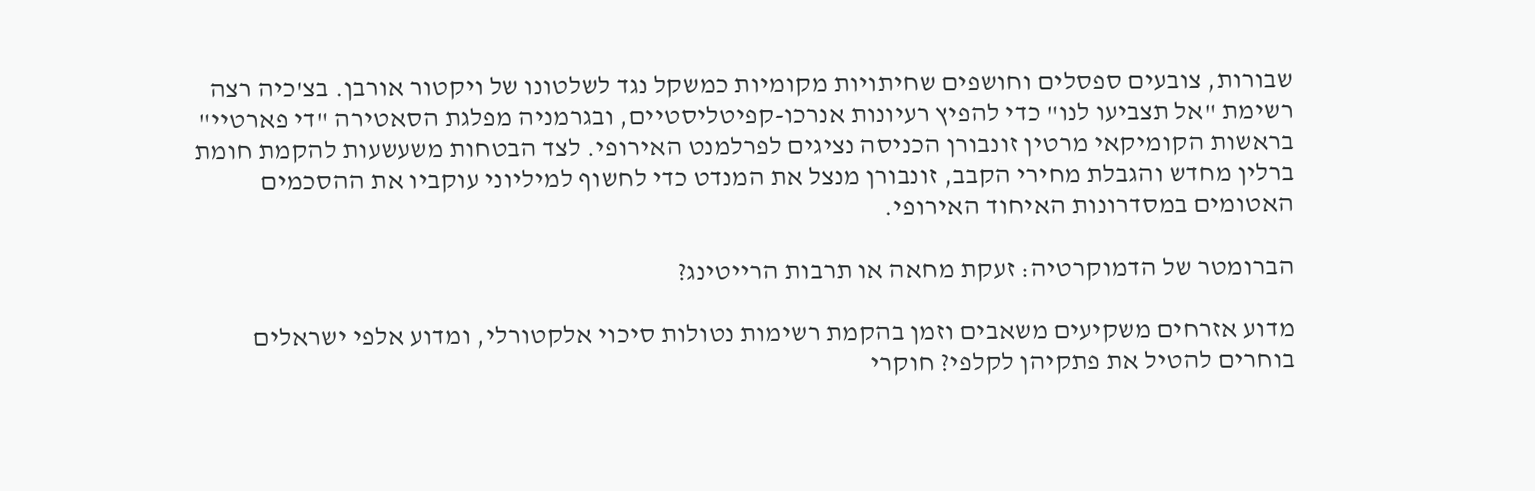שבורות, צובעים ספסלים וחושפים שחיתויות מקומיות כמשקל נגד לשלטונו של ויקטור אורבן. בצ'כיה רצה רשימת "אל תצביעו לנו" כדי להפיץ רעיונות אנרכו-קפיטליסטיים, ובגרמניה מפלגת הסאטירה "די פארטיי" בראשות הקומיקאי מרטין זונבורן הכניסה נציגים לפרלמנט האירופי. לצד הבטחות משעשעות להקמת חומת ברלין מחדש והגבלת מחירי הקבב, זונבורן מנצל את המנדט כדי לחשוף למיליוני עוקביו את ההסכמים האטומים במסדרונות האיחוד האירופי.

הברומטר של הדמוקרטיה: זעקת מחאה או תרבות הרייטינג?

מדוע אזרחים משקיעים משאבים וזמן בהקמת רשימות נטולות סיכוי אלקטורלי, ומדוע אלפי ישראלים בוחרים להטיל את פתקיהן לקלפי? חוקרי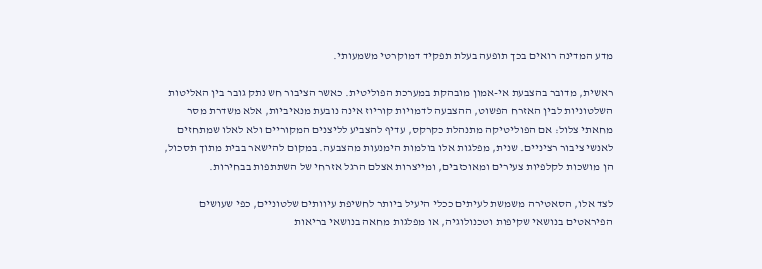מדע המדינה רואים בכך תופעה בעלת תפקיד דמוקרטי משמעותי.

ראשית, מדובר בהצבעת אי-אמון מובהקת במערכת הפוליטית. כאשר הציבור חש נתק גובר בין האליטות השלטוניות לבין האזרח הפשוט, ההצבעה לדמויות קוריוז אינה נובעת מנאיביות, אלא משדרת מסר מחאתי צלול: אם הפוליטיקה מתנהלת כקרקס, עדיף להצביע לליצנים המקוריים ולא לאלו שמתחזים לאנשי ציבור רציניים. שנית, מפלגות אלו בולמות הימנעות מהצבעה. במקום להישאר בבית מתוך תסכול, הן מושכות לקלפיות צעירים ומאוכזבים, ומייצרות אצלם הרגל אזרחי של השתתפות בבחירות.

לצד אלו, הסאטירה משמשת לעיתים ככלי היעיל ביותר לחשיפת עיוותים שלטוניים, כפי שעושים הפיראטים בנושאי שקיפות וטכנולוגיה, או מפלגות מחאה בנושאי בריאות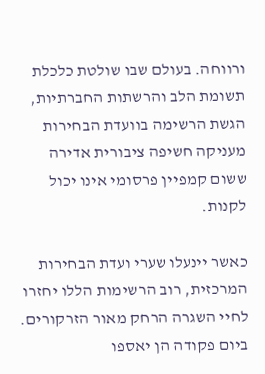ורווחה. בעולם שבו שולטת כלכלת תשומת הלב והרשתות החברתיות, הגשת הרשימה בוועדת הבחירות מעניקה חשיפה ציבורית אדירה ששום קמפיין פרסומי אינו יכול לקנות.

כאשר יינעלו שערי ועדת הבחירות המרכזית, רוב הרשימות הללו יחזרו לחיי השגרה הרחק מאור הזרקורים. ביום פקודה הן יאספו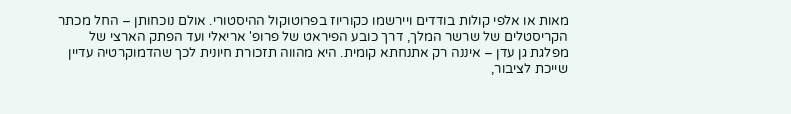מאות או אלפי קולות בודדים ויירשמו כקוריוז בפרוטוקול ההיסטורי. אולם נוכחותן – החל מכתר הקריסטלים של שרשר המלך, דרך כובע הפיראט של פרופ' אריאלי ועד הפתק הארצי של מפלגת גן עדן – איננה רק אתנחתא קומית. היא מהווה תזכורת חיונית לכך שהדמוקרטיה עדיין שייכת לציבור,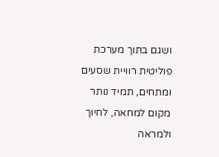ושגם בתוך מערכת פוליטית רוויית שסעים ומתחים, תמיד נותר מקום למחאה, לחיוך ולמראה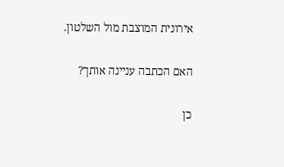אירונית המוצבת מול השלטון.

האם הכתבה עניינה אותך?

כן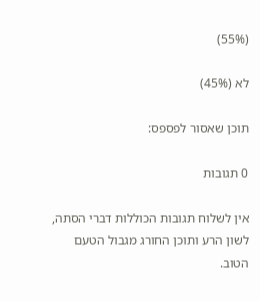(55%)

לא (45%)

תוכן שאסור לפספס:

0 תגובות

אין לשלוח תגובות הכוללות דברי הסתה, לשון הרע ותוכן החורג מגבול הטעם הטוב.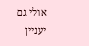אולי גם יעניין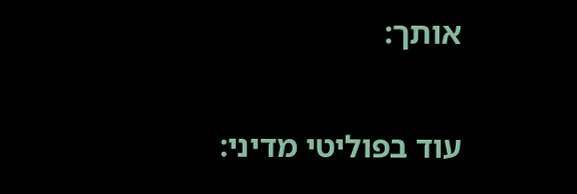אותך:

עוד בפוליטי מדיני: